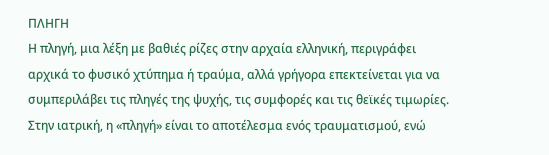ΠΛΗΓΗ
Η πληγή, μια λέξη με βαθιές ρίζες στην αρχαία ελληνική, περιγράφει αρχικά το φυσικό χτύπημα ή τραύμα, αλλά γρήγορα επεκτείνεται για να συμπεριλάβει τις πληγές της ψυχής, τις συμφορές και τις θεϊκές τιμωρίες. Στην ιατρική, η «πληγή» είναι το αποτέλεσμα ενός τραυματισμού, ενώ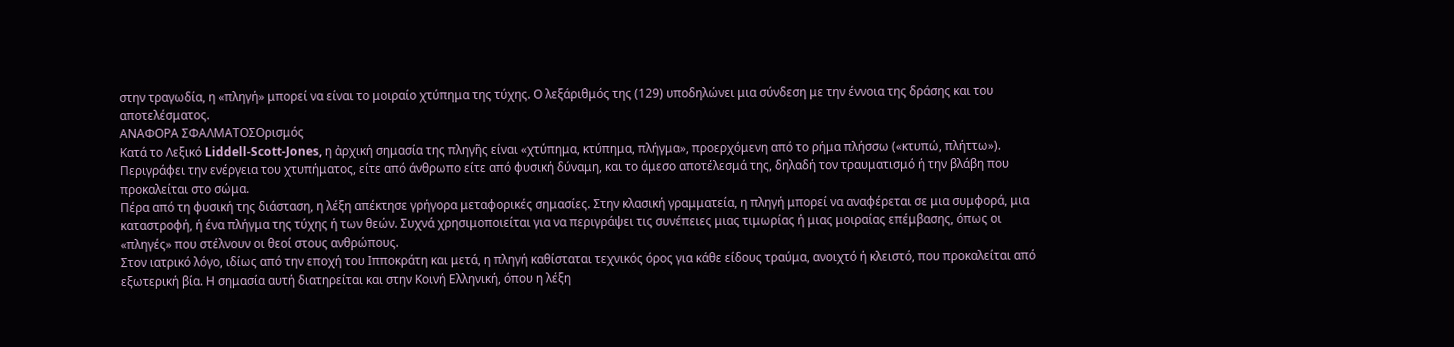στην τραγωδία, η «πληγή» μπορεί να είναι το μοιραίο χτύπημα της τύχης. Ο λεξάριθμός της (129) υποδηλώνει μια σύνδεση με την έννοια της δράσης και του αποτελέσματος.
ΑΝΑΦΟΡΑ ΣΦΑΛΜΑΤΟΣΟρισμός
Κατά το Λεξικό Liddell-Scott-Jones, η ἀρχική σημασία της πληγῆς είναι «χτύπημα, κτύπημα, πλήγμα», προερχόμενη από το ρήμα πλήσσω («κτυπώ, πλήττω»). Περιγράφει την ενέργεια του χτυπήματος, είτε από άνθρωπο είτε από φυσική δύναμη, και το άμεσο αποτέλεσμά της, δηλαδή τον τραυματισμό ή την βλάβη που προκαλείται στο σώμα.
Πέρα από τη φυσική της διάσταση, η λέξη απέκτησε γρήγορα μεταφορικές σημασίες. Στην κλασική γραμματεία, η πληγή μπορεί να αναφέρεται σε μια συμφορά, μια καταστροφή, ή ένα πλήγμα της τύχης ή των θεών. Συχνά χρησιμοποιείται για να περιγράψει τις συνέπειες μιας τιμωρίας ή μιας μοιραίας επέμβασης, όπως οι «πληγές» που στέλνουν οι θεοί στους ανθρώπους.
Στον ιατρικό λόγο, ιδίως από την εποχή του Ιπποκράτη και μετά, η πληγή καθίσταται τεχνικός όρος για κάθε είδους τραύμα, ανοιχτό ή κλειστό, που προκαλείται από εξωτερική βία. Η σημασία αυτή διατηρείται και στην Κοινή Ελληνική, όπου η λέξη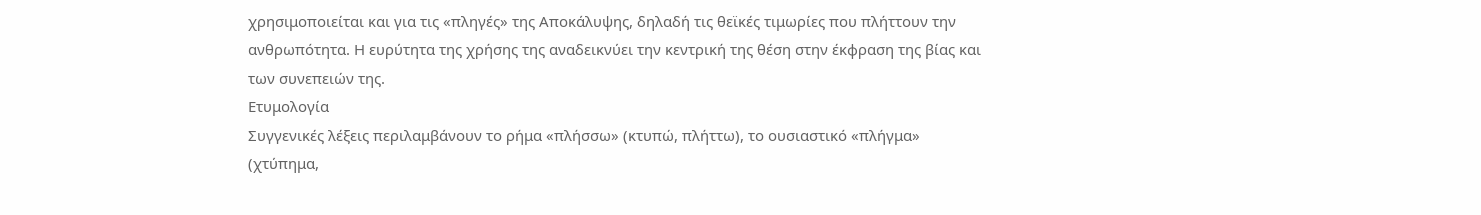χρησιμοποιείται και για τις «πληγές» της Αποκάλυψης, δηλαδή τις θεϊκές τιμωρίες που πλήττουν την ανθρωπότητα. Η ευρύτητα της χρήσης της αναδεικνύει την κεντρική της θέση στην έκφραση της βίας και των συνεπειών της.
Ετυμολογία
Συγγενικές λέξεις περιλαμβάνουν το ρήμα «πλήσσω» (κτυπώ, πλήττω), το ουσιαστικό «πλήγμα» (χτύπημα,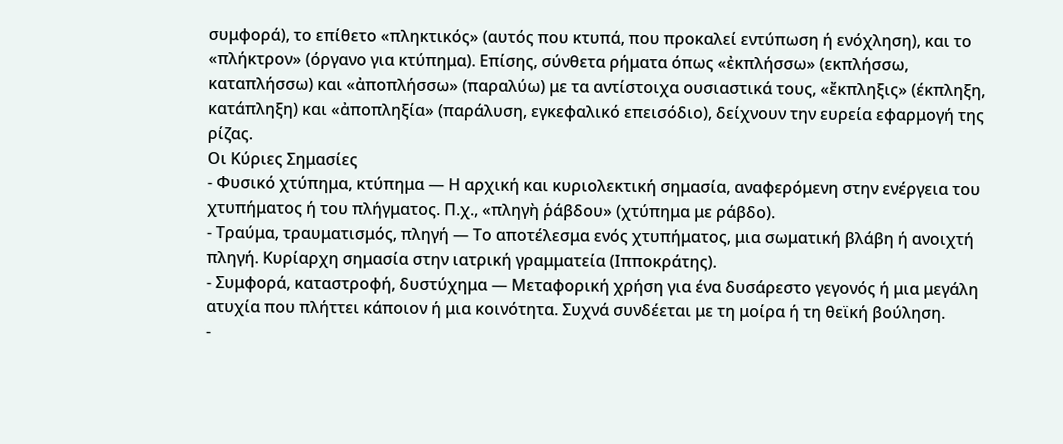συμφορά), το επίθετο «πληκτικός» (αυτός που κτυπά, που προκαλεί εντύπωση ή ενόχληση), και το «πλήκτρον» (όργανο για κτύπημα). Επίσης, σύνθετα ρήματα όπως «ἐκπλήσσω» (εκπλήσσω, καταπλήσσω) και «ἀποπλήσσω» (παραλύω) με τα αντίστοιχα ουσιαστικά τους, «ἔκπληξις» (έκπληξη, κατάπληξη) και «ἀποπληξία» (παράλυση, εγκεφαλικό επεισόδιο), δείχνουν την ευρεία εφαρμογή της ρίζας.
Οι Κύριες Σημασίες
- Φυσικό χτύπημα, κτύπημα — Η αρχική και κυριολεκτική σημασία, αναφερόμενη στην ενέργεια του χτυπήματος ή του πλήγματος. Π.χ., «πληγὴ ῥάβδου» (χτύπημα με ράβδο).
- Τραύμα, τραυματισμός, πληγή — Το αποτέλεσμα ενός χτυπήματος, μια σωματική βλάβη ή ανοιχτή πληγή. Κυρίαρχη σημασία στην ιατρική γραμματεία (Ιπποκράτης).
- Συμφορά, καταστροφή, δυστύχημα — Μεταφορική χρήση για ένα δυσάρεστο γεγονός ή μια μεγάλη ατυχία που πλήττει κάποιον ή μια κοινότητα. Συχνά συνδέεται με τη μοίρα ή τη θεϊκή βούληση.
-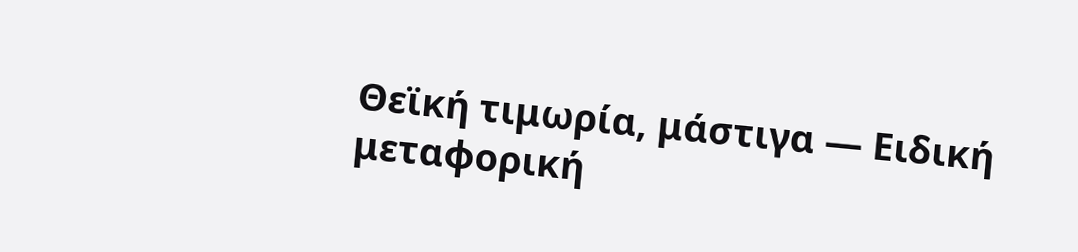Θεϊκή τιμωρία, μάστιγα — Ειδική μεταφορική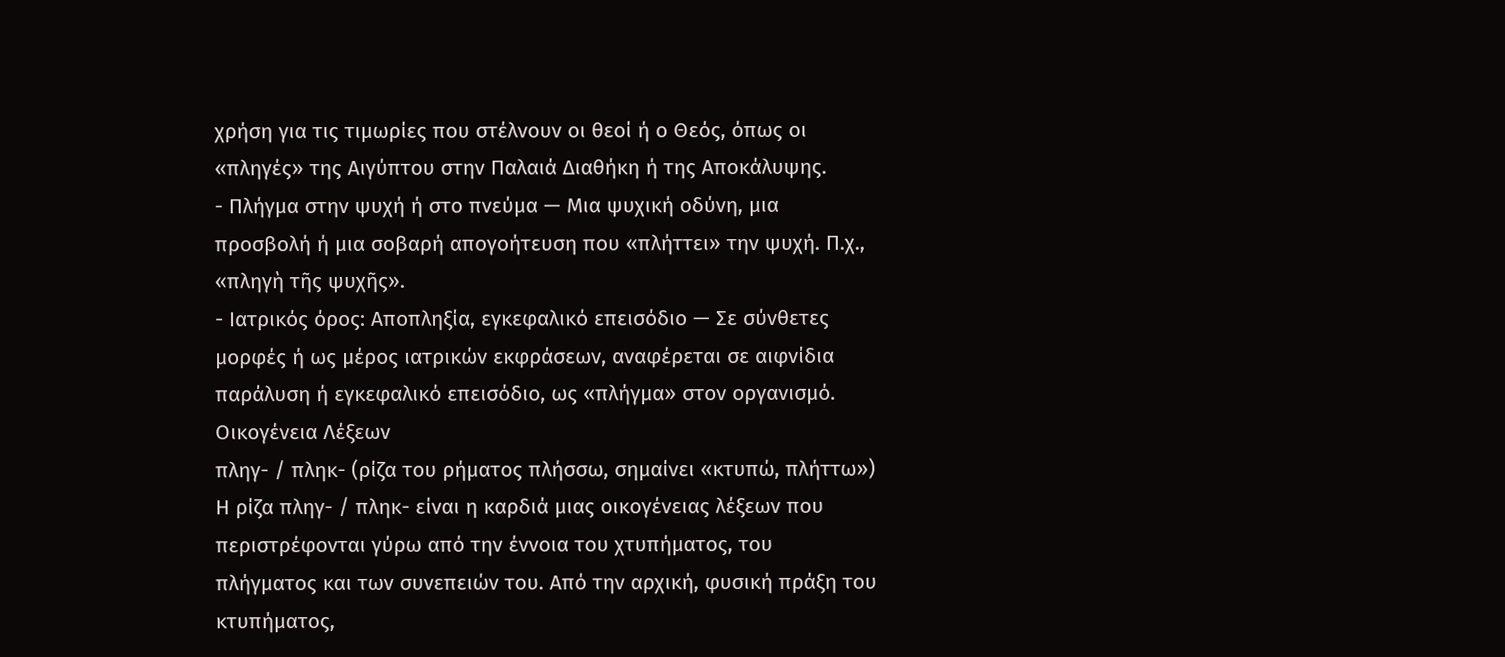χρήση για τις τιμωρίες που στέλνουν οι θεοί ή ο Θεός, όπως οι «πληγές» της Αιγύπτου στην Παλαιά Διαθήκη ή της Αποκάλυψης.
- Πλήγμα στην ψυχή ή στο πνεύμα — Μια ψυχική οδύνη, μια προσβολή ή μια σοβαρή απογοήτευση που «πλήττει» την ψυχή. Π.χ., «πληγὴ τῆς ψυχῆς».
- Ιατρικός όρος: Αποπληξία, εγκεφαλικό επεισόδιο — Σε σύνθετες μορφές ή ως μέρος ιατρικών εκφράσεων, αναφέρεται σε αιφνίδια παράλυση ή εγκεφαλικό επεισόδιο, ως «πλήγμα» στον οργανισμό.
Οικογένεια Λέξεων
πληγ- / πληκ- (ρίζα του ρήματος πλήσσω, σημαίνει «κτυπώ, πλήττω»)
Η ρίζα πληγ- / πληκ- είναι η καρδιά μιας οικογένειας λέξεων που περιστρέφονται γύρω από την έννοια του χτυπήματος, του πλήγματος και των συνεπειών του. Από την αρχική, φυσική πράξη του κτυπήματος,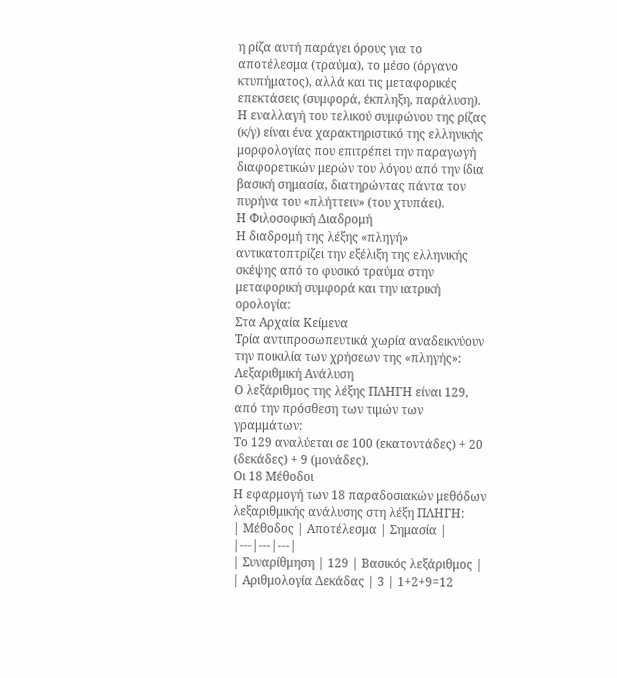η ρίζα αυτή παράγει όρους για το αποτέλεσμα (τραύμα), το μέσο (όργανο κτυπήματος), αλλά και τις μεταφορικές επεκτάσεις (συμφορά, έκπληξη, παράλυση). Η εναλλαγή του τελικού συμφώνου της ρίζας (κ/γ) είναι ένα χαρακτηριστικό της ελληνικής μορφολογίας που επιτρέπει την παραγωγή διαφορετικών μερών του λόγου από την ίδια βασική σημασία, διατηρώντας πάντα τον πυρήνα του «πλήττειν» (του χτυπάει).
Η Φιλοσοφική Διαδρομή
Η διαδρομή της λέξης «πληγή» αντικατοπτρίζει την εξέλιξη της ελληνικής σκέψης από το φυσικό τραύμα στην μεταφορική συμφορά και την ιατρική ορολογία:
Στα Αρχαία Κείμενα
Τρία αντιπροσωπευτικά χωρία αναδεικνύουν την ποικιλία των χρήσεων της «πληγής»:
Λεξαριθμική Ανάλυση
Ο λεξάριθμος της λέξης ΠΛΗΓΗ είναι 129, από την πρόσθεση των τιμών των γραμμάτων:
Το 129 αναλύεται σε 100 (εκατοντάδες) + 20 (δεκάδες) + 9 (μονάδες).
Οι 18 Μέθοδοι
Η εφαρμογή των 18 παραδοσιακών μεθόδων λεξαριθμικής ανάλυσης στη λέξη ΠΛΗΓΗ:
| Μέθοδος | Αποτέλεσμα | Σημασία |
|---|---|---|
| Συναρίθμηση | 129 | Βασικός λεξάριθμος |
| Αριθμολογία Δεκάδας | 3 | 1+2+9=12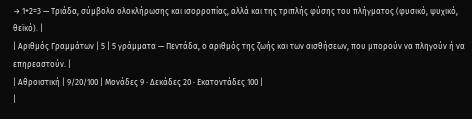→ 1+2=3 — Τριάδα, σύμβολο ολοκλήρωσης και ισορροπίας, αλλά και της τριπλής φύσης του πλήγματος (φυσικό, ψυχικό, θεϊκό). |
| Αριθμός Γραμμάτων | 5 | 5 γράμματα — Πεντάδα, ο αριθμός της ζωής και των αισθήσεων, που μπορούν να πληγούν ή να επηρεαστούν. |
| Αθροιστική | 9/20/100 | Μονάδες 9 · Δεκάδες 20 · Εκατοντάδες 100 |
|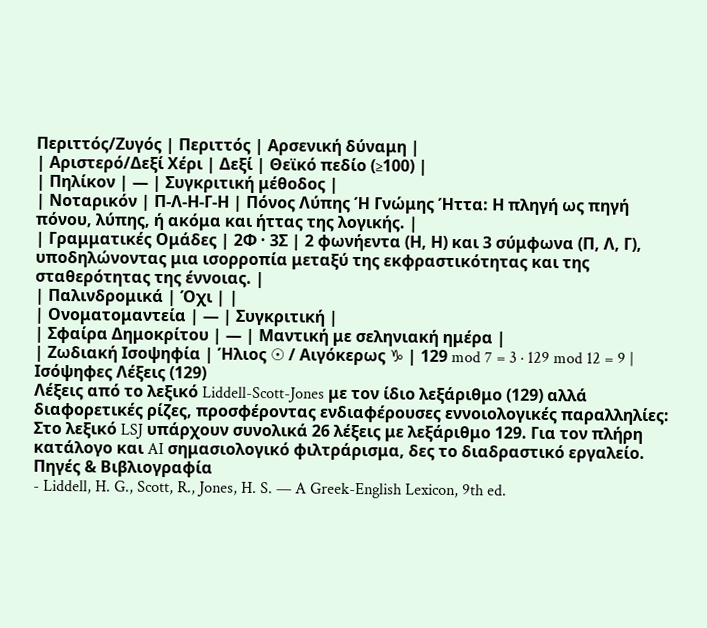Περιττός/Ζυγός | Περιττός | Αρσενική δύναμη |
| Αριστερό/Δεξί Χέρι | Δεξί | Θεϊκό πεδίο (≥100) |
| Πηλίκον | — | Συγκριτική μέθοδος |
| Νοταρικόν | Π-Λ-Η-Γ-Η | Πόνος Λύπης Ή Γνώμης Ήττα: Η πληγή ως πηγή πόνου, λύπης, ή ακόμα και ήττας της λογικής. |
| Γραμματικές Ομάδες | 2Φ · 3Σ | 2 φωνήεντα (Η, Η) και 3 σύμφωνα (Π, Λ, Γ), υποδηλώνοντας μια ισορροπία μεταξύ της εκφραστικότητας και της σταθερότητας της έννοιας. |
| Παλινδρομικά | Όχι | |
| Ονοματομαντεία | — | Συγκριτική |
| Σφαίρα Δημοκρίτου | — | Μαντική με σεληνιακή ημέρα |
| Ζωδιακή Ισοψηφία | Ήλιος ☉ / Αιγόκερως ♑ | 129 mod 7 = 3 · 129 mod 12 = 9 |
Ισόψηφες Λέξεις (129)
Λέξεις από το λεξικό Liddell-Scott-Jones με τον ίδιο λεξάριθμο (129) αλλά διαφορετικές ρίζες, προσφέροντας ενδιαφέρουσες εννοιολογικές παραλληλίες:
Στο λεξικό LSJ υπάρχουν συνολικά 26 λέξεις με λεξάριθμο 129. Για τον πλήρη κατάλογο και AI σημασιολογικό φιλτράρισμα, δες το διαδραστικό εργαλείο.
Πηγές & Βιβλιογραφία
- Liddell, H. G., Scott, R., Jones, H. S. — A Greek-English Lexicon, 9th ed.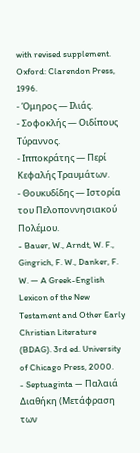with revised supplement. Oxford: Clarendon Press, 1996.
- Όμηρος — Ιλιάς.
- Σοφοκλής — Οιδίπους Τύραννος.
- Ιπποκράτης — Περί Κεφαλής Τραυμάτων.
- Θουκυδίδης — Ιστορία του Πελοποννησιακού Πολέμου.
- Bauer, W., Arndt, W. F., Gingrich, F. W., Danker, F. W. — A Greek-English Lexicon of the New Testament and Other Early Christian Literature (BDAG). 3rd ed. University of Chicago Press, 2000.
- Septuaginta — Παλαιά Διαθήκη (Μετάφραση των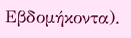Εβδομήκοντα).